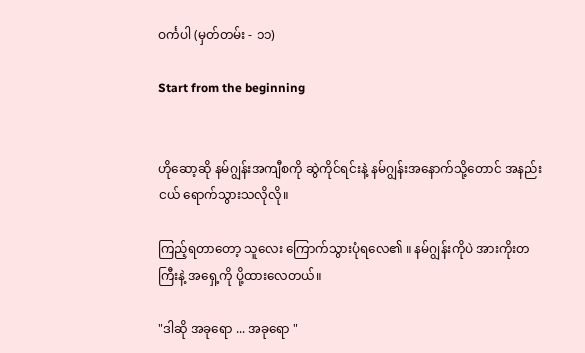ဝင်္ကပါ (မှတ်တမ်း - ၁၁)

Start from the beginning


ဟိုဆော့ဆို နမ်ဂျွန်းအကျီစကို ဆွဲကိုင်ရင်းနဲ့ နမ်ဂျွန်းအနောက်သို့တောင် အနည်းငယ် ရောက်သွားသလိုလို။

ကြည့်ရတာတော့ သူလေး ကြောက်သွားပုံရလေ၏ ။ နမ်ဂျွန်းကိုပဲ အားကိုးတကြီးနဲ့ အရှေ့ကို ပို့ထားလေတယ်။

"ဒါဆို အခုရော ... အခုရော "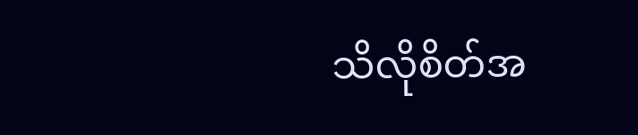သိလိုစိတ်အ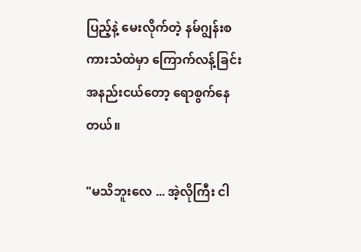ပြည့်နဲ့ မေးလိုက်တဲ့ နမ်ဂျွန်းစကားသံထဲမှာ ကြောက်လန့်ခြင်းအနည်းငယ်တော့ ရောစွက်နေတယ်။

"မသိဘူးလေ ... အဲ့လိုကြီး ငါ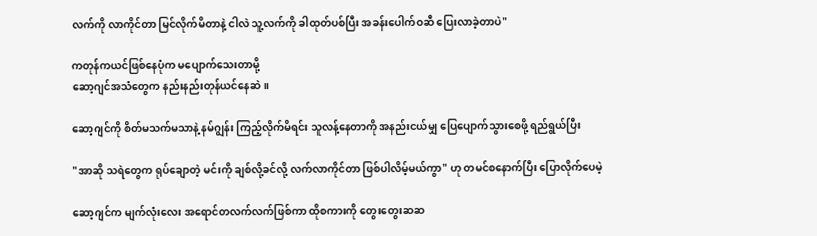လက်ကို လာကိုင်တာ မြင်လိုက်မိတာနဲ့ ငါလဲ သူ့လက်ကို ခါထုတ်ပစ်ပြီး အခန်းပေါက်ဝဆီ ပြေးလာခဲ့တာပဲ"

ကတုန်ကယင်ဖြစ်နေပုံက မပျောက်သေးတာမို့
ဆော့ဂျင်အသံတွေက နည်းနည်းတုန်ယင်နေဆဲ။

ဆော့ဂျင်ကို စိတ်မသက်မသာနဲ့ နမ်ဂျွန်း ကြည့်လိုက်မိရင်း သူလန့်နေတာကို အနည်းငယ်မျှ ပြေပျောက်သွားစေဖို့ ရည်ရွယ်ပြီး

"အာဆို သရဲတွေက ရုပ်ချောတဲ့ မင်းကို ချစ်လို့ခင်လို့ လက်လာကိုင်တာ ဖြစ်ပါလိမ့်မယ်ကွာ" ဟု တမင်စနောက်ပြီး ပြောလိုက်ပေမဲ့

ဆော့ဂျင်က မျက်လုံးလေး အရောင်တလက်လက်ဖြစ်ကာ ထိုစကားကို တွေးတွေးဆဆ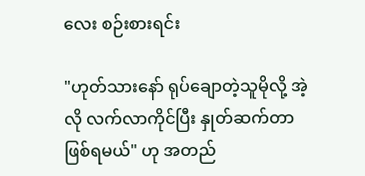လေး စဉ်းစားရင်း

"ဟုတ်သားနော် ရုပ်ချောတဲ့သူမိုလို့ အဲ့လို လက်လာကိုင်ပြီး နှုတ်ဆက်တာ ဖြစ်ရမယ်" ဟု အတည်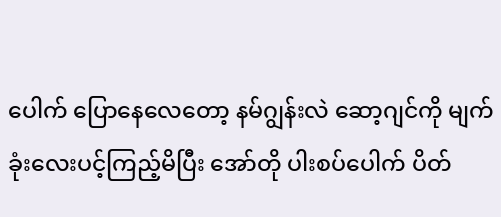ပေါက် ပြောနေလေတော့ နမ်ဂျွန်းလဲ ဆော့ဂျင်ကို မျက်ခုံးလေးပင့်ကြည့်မိပြီး အော်တို ပါးစပ်ပေါက် ပိတ်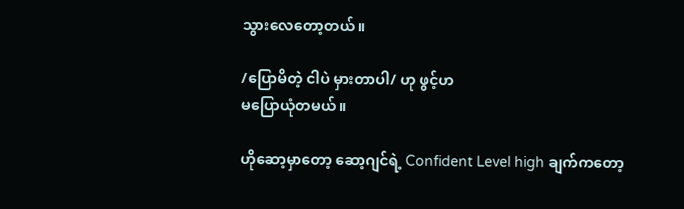သွားလေတော့တယ်။

/ပြောမိတဲ့ ငါပဲ မှားတာပါ/ ဟု ဖွင့်ဟ
မပြောယုံတမယ်။

ဟိုဆော့မှာတော့ ဆော့ဂျင်ရဲ့ Confident Level high ချက်ကတော့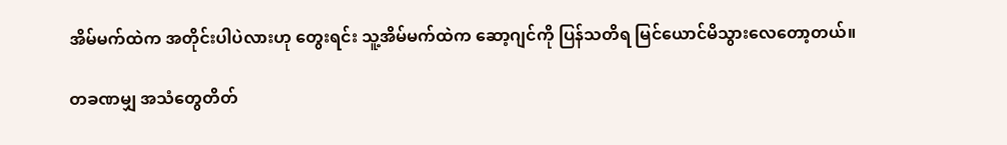အိမ်မက်ထဲက အတိုင်းပါပဲလားဟု တွေးရင်း သူ့အိမ်မက်ထဲက ဆော့ဂျင်ကို ပြန်သတိရ မြင်ယောင်မိသွားလေတော့တယ်။

တခဏမျှ အသံတွေတိတ်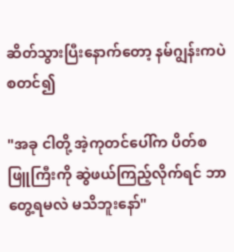ဆိတ်သွားပြီးနောက်တော့ နမ်ဂျွန်းကပဲ စတင်၍

"အခု ငါတို့ အဲ့ကုတင်ပေါ်က ပိတ်စဖြူကြီးကို ဆွဲဖယ်ကြည့်လိုက်ရင် ဘာတွေ့ရမလဲ မသိဘူးနော်"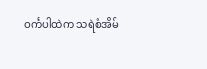ဝင်္ကပါထဲက သရဲစံအိမ်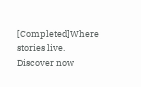[Completed]Where stories live. Discover now